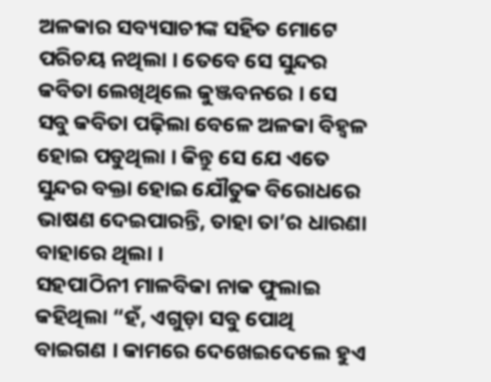ଅଳକାର ସବ୍ୟସାଚୀଙ୍କ ସହିତ ମୋଟେ ପରିଚୟ ନଥିଲା । ତେବେ ସେ ସୁନ୍ଦର କବିତା ଲେଖିଥିଲେ କୁଞ୍ଜବନରେ । ସେ ସବୁ କବିତା ପଢ଼ିଲା ବେଳେ ଅଳକା ବିହ୍ୱଳ ହୋଇ ପଡୁଥିଲା । କିନ୍ତୁ ସେ ଯେ ଏତେ ସୁନ୍ଦର ବକ୍ତା ହୋଇ ଯୌତୁକ ବିରୋଧରେ ଭାଷଣ ଦେଇପାରନ୍ତି, ତାହା ତା’ର ଧାରଣା ବାହାରେ ଥିଲା ।
ସହପାଠିନୀ ମାଳବିକା ନାକ ଫୁଲାଇ କହିଥିଲା “ହଁ, ଏଗୁଡ଼ା ସବୁ ପୋଥି ବାଇଗଣ । କାମରେ ଦେଖେଇଦେଲେ ହୁଏ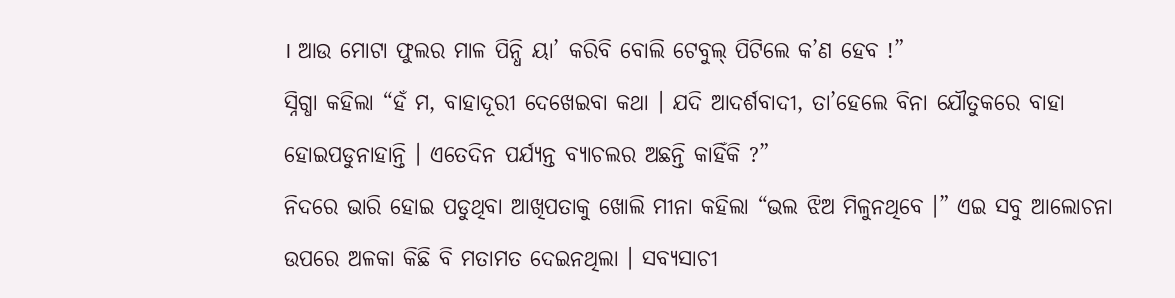। ଆଉ ମୋଟା ଫୁଲର ମାଳ ପିନ୍ଧି ୟା’ କରିବି ବୋଲି ଟେବୁଲ୍ ପିଟିଲେ କ’ଣ ହେବ !”
ସ୍ନିଗ୍ଧା କହିଲା “ହଁ ମ, ବାହାଦୂରୀ ଦେଖେଇବା କଥା । ଯଦି ଆଦର୍ଶବାଦୀ, ତା’ହେଲେ ବିନା ଯୌତୁକରେ ବାହା ହୋଇପଡୁନାହାନ୍ତି । ଏତେଦିନ ପର୍ଯ୍ୟନ୍ତ ବ୍ୟାଚଲର ଅଛନ୍ତି କାହିଁକି ?”
ନିଦରେ ଭାରି ହୋଇ ପଡୁଥିବା ଆଖିପତାକୁ ଖୋଲି ମୀନା କହିଲା “ଭଲ ଝିଅ ମିଳୁନଥିବେ ।” ଏଇ ସବୁ ଆଲୋଚନା ଉପରେ ଅଳକା କିଛି ବି ମତାମତ ଦେଇନଥିଲା । ସବ୍ୟସାଚୀ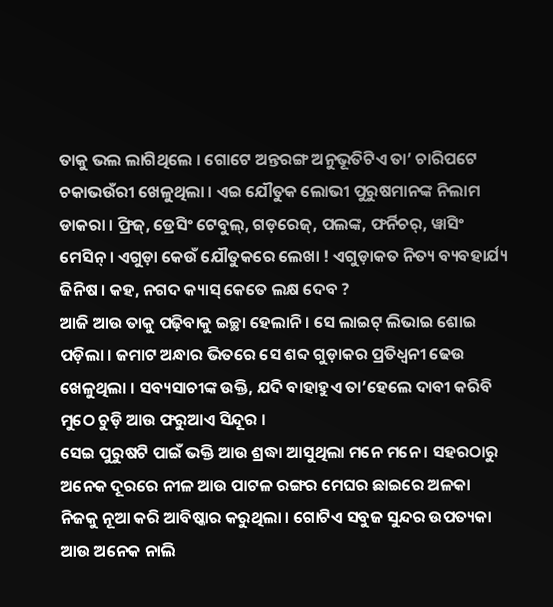ତାକୁ ଭଲ ଲାଗିଥିଲେ । ଗୋଟେ ଅନ୍ତରଙ୍ଗ ଅନୁଭୂତିଟିଏ ତା’ ଚାରିପଟେ ଚକାଭଉଁରୀ ଖେଳୁଥିଲା । ଏଇ ଯୌତୁକ ଲୋଭୀ ପୁରୁଷମାନଙ୍କ ନିଲାମ ଡାକରା । ଫ୍ରିଜ୍, ଡ୍ରେସିଂ ଟେବୁଲ୍, ଗଡ଼ରେଜ୍, ପଲଙ୍କ, ଫର୍ନିଚର୍, ୱାସିଂ ମେସିନ୍ । ଏଗୁଡ଼ା କେଉଁ ଯୌତୁକରେ ଲେଖା ! ଏଗୁଡ଼ାକତ ନିତ୍ୟ ବ୍ୟବହାର୍ଯ୍ୟ ଜିନିଷ । କହ, ନଗଦ କ୍ୟାସ୍ କେତେ ଲକ୍ଷ ଦେବ ?
ଆଜି ଆଉ ତାକୁ ପଢ଼ିବାକୁ ଇଚ୍ଛା ହେଲାନି । ସେ ଲାଇଟ୍ ଲିଭାଇ ଶୋଇ ପଡ଼ିଲା । ଜମାଟ ଅନ୍ଧାର ଭିତରେ ସେ ଶବ୍ଦ ଗୁଡ଼ାକର ପ୍ରତିଧ୍ୱନୀ ଢେଉ ଖେଳୁଥିଲା । ସବ୍ୟସାଚୀଙ୍କ ଉକ୍ତି, ଯଦି ବାହାହୁଏ ତା’ହେଲେ ଦାବୀ କରିବି ମୁଠେ ଚୁଡ଼ି ଆଉ ଫରୁଆଏ ସିନ୍ଦୂର ।
ସେଇ ପୁରୁଷଟି ପାଇଁ ଭକ୍ତି ଆଉ ଶ୍ରଦ୍ଧା ଆସୁଥିଲା ମନେ ମନେ । ସହରଠାରୁ ଅନେକ ଦୂରରେ ନୀଳ ଆଉ ପାଟଳ ରଙ୍ଗର ମେଘର ଛାଇରେ ଅଳକା ନିଜକୁ ନୂଆ କରି ଆବିଷ୍କାର କରୁଥିଲା । ଗୋଟିଏ ସବୁଜ ସୁନ୍ଦର ଉପତ୍ୟକା ଆଉ ଅନେକ ନାଲି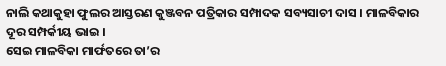ନାଲି କଥାକୁହା ଫୁଲର ଆସ୍ତରଣ କୁଞ୍ଜବନ ପତ୍ରିକାର ସମ୍ପାଦକ ସବ୍ୟସାଚୀ ଦାସ । ମାଳବିକାର ଦୂର ସମ୍ପର୍କୀୟ ଭାଇ ।
ସେଇ ମାଳବିକା ମାର୍ଫତରେ ତା’ର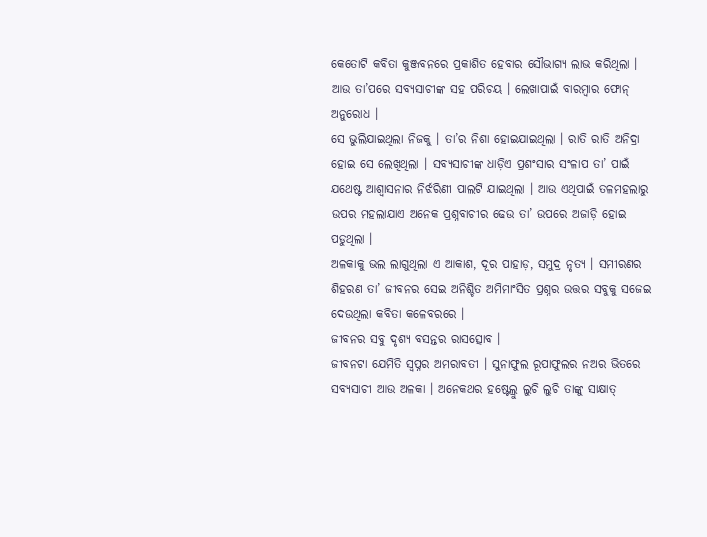କେତୋଟି କବିତା କୁଞ୍ଜବନରେ ପ୍ରକାଶିତ ହେବାର ସୌଭାଗ୍ୟ ଲାଭ କରିଥିଲା ।
ଆଉ ତା’ପରେ ସବ୍ୟସାଚୀଙ୍କ ସହ ପରିଚୟ । ଲେଖାପାଇଁ ବାରମ୍ୱାର ଫୋନ୍ ଅନୁରୋଧ ।
ସେ ଭୁଲିଯାଇଥିଲା ନିଜକୁ । ତା’ର ନିଶା ହୋଇଯାଇଥିଲା । ରାତି ରାତି ଅନିଦ୍ରା ହୋଇ ସେ ଲେଖିଥିଲା । ସବ୍ୟସାଚୀଙ୍କ ଧାଡ଼ିଏ ପ୍ରଶଂସାର ସଂଳାପ ତା’ ପାଇଁ ଯଥେଷ୍ଟ ଆଶ୍ୱାସନାର ନିର୍ଝରିଣୀ ପାଲଟି ଯାଇଥିଲା । ଆଉ ଏଥିପାଇଁ ତଳମହଲାରୁ ଉପର ମହଲାଯାଏ ଅନେକ ପ୍ରଶ୍ନବାଚୀର ଢେଉ ତା’ ଉପରେ ଅଜାଡ଼ି ହୋଇ ପଡୁଥିଲା ।
ଅଳକାକୁ ଭଲ ଲାଗୁଥିଲା ଏ ଆକାଶ, ଦୂର ପାହାଡ଼, ସମୁଦ୍ର ନୃତ୍ୟ । ସମୀରଣର ଶିହରଣ ତା’ ଜୀବନର ସେଇ ଅନିଶ୍ଚିତ ଅମିମାଂସିତ ପ୍ରଶ୍ନର ଉତ୍ତର ସବୁକୁ ସଜେଇ ଦେଉଥିଲା କବିତା କଳେବରରେ ।
ଜୀବନର ସବୁ ଦୃଶ୍ୟ ବସନ୍ତର ରାସତ୍ସୋବ ।
ଜୀବନଟା ଯେମିତି ସ୍ୱପ୍ନର ଅମରାବତୀ । ସୁନାଫୁଲ ରୂପାଫୁଲର ନଅର ଭିତରେ ସବ୍ୟସାଚୀ ଆଉ ଅଳକା । ଅନେକଥର ହଷ୍ଟେଲ୍ରୁ ଲୁଚି ଲୁଚି ତାଙ୍କୁ ସାକ୍ଷାତ୍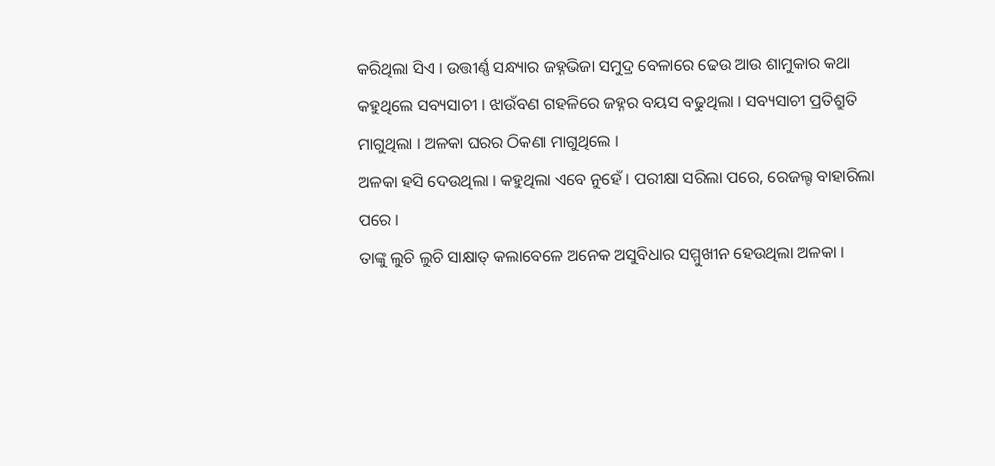କରିଥିଲା ସିଏ । ଉତ୍ତୀର୍ଣ୍ଣ ସନ୍ଧ୍ୟାର ଜହ୍ନଭିଜା ସମୁଦ୍ର ବେଳାରେ ଢେଉ ଆଉ ଶାମୁକାର କଥା କହୁଥିଲେ ସବ୍ୟସାଚୀ । ଝାଉଁବଣ ଗହଳିରେ ଜହ୍ନର ବୟସ ବଢୁଥିଲା । ସବ୍ୟସାଚୀ ପ୍ରତିଶ୍ରୁତି ମାଗୁଥିଲା । ଅଳକା ଘରର ଠିକଣା ମାଗୁଥିଲେ ।
ଅଳକା ହସି ଦେଉଥିଲା । କହୁଥିଲା ଏବେ ନୁହେଁ । ପରୀକ୍ଷା ସରିଲା ପରେ, ରେଜଲ୍ଟ ବାହାରିଲା ପରେ ।
ତାଙ୍କୁ ଲୁଚି ଲୁଚି ସାକ୍ଷାତ୍ କଲାବେଳେ ଅନେକ ଅସୁବିଧାର ସମ୍ମୁଖୀନ ହେଉଥିଲା ଅଳକା ।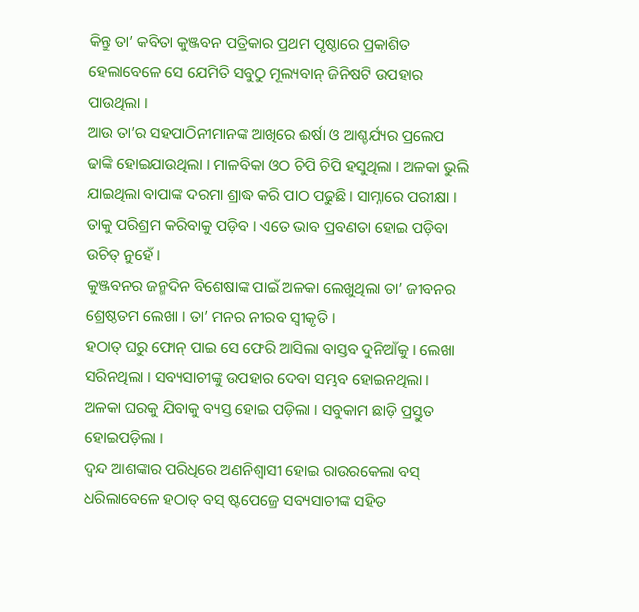କିନ୍ତୁ ତା’ କବିତା କୁଞ୍ଜବନ ପତ୍ରିକାର ପ୍ରଥମ ପୃଷ୍ଠାରେ ପ୍ରକାଶିତ ହେଲାବେଳେ ସେ ଯେମିତି ସବୁଠୁ ମୂଲ୍ୟବାନ୍ ଜିନିଷଟି ଉପହାର ପାଉଥିଲା ।
ଆଉ ତା’ର ସହପାଠିନୀମାନଙ୍କ ଆଖିରେ ଈର୍ଷା ଓ ଆଶ୍ଚର୍ଯ୍ୟର ପ୍ରଲେପ ଢାଙ୍କି ହୋଇଯାଉଥିଲା । ମାଳବିକା ଓଠ ଚିପି ଚିପି ହସୁଥିଲା । ଅଳକା ଭୁଲି ଯାଇଥିଲା ବାପାଙ୍କ ଦରମା ଶ୍ରାଦ୍ଧ କରି ପାଠ ପଢୁଛି । ସାମ୍ନାରେ ପରୀକ୍ଷା । ତାକୁ ପରିଶ୍ରମ କରିବାକୁ ପଡ଼ିବ । ଏତେ ଭାବ ପ୍ରବଣତା ହୋଇ ପଡ଼ିବା ଉଚିତ୍ ନୁହେଁ ।
କୁଞ୍ଜବନର ଜନ୍ମଦିନ ବିଶେଷାଙ୍କ ପାଇଁ ଅଳକା ଲେଖୁଥିଲା ତା’ ଜୀବନର ଶ୍ରେଷ୍ଠତମ ଲେଖା । ତା’ ମନର ନୀରବ ସ୍ୱୀକୃତି ।
ହଠାତ୍ ଘରୁ ଫୋନ୍ ପାଇ ସେ ଫେରି ଆସିଲା ବାସ୍ତବ ଦୁନିଆଁକୁ । ଲେଖା ସରିନଥିଲା । ସବ୍ୟସାଚୀଙ୍କୁ ଉପହାର ଦେବା ସମ୍ଭବ ହୋଇନଥିଲା । ଅଳକା ଘରକୁ ଯିବାକୁ ବ୍ୟସ୍ତ ହୋଇ ପଡ଼ିଲା । ସବୁକାମ ଛାଡ଼ି ପ୍ରସ୍ତୁତ ହୋଇପଡ଼ିଲା ।
ଦ୍ୱନ୍ଦ ଆଶଙ୍କାର ପରିଧିରେ ଅଣନିଶ୍ୱାସୀ ହୋଇ ରାଉରକେଲା ବସ୍ ଧରିଲାବେଳେ ହଠାତ୍ ବସ୍ ଷ୍ଟପେଜ୍ରେ ସବ୍ୟସାଚୀଙ୍କ ସହିତ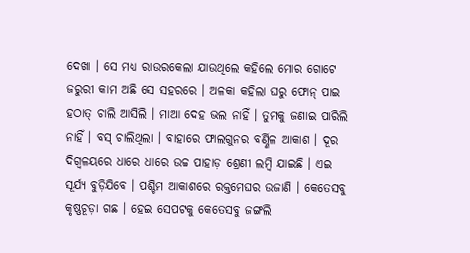ଦେଖା । ସେ ମଧ୍ୟ ରାଉରକେଲା ଯାଉଥିଲେ କହିଲେ ମୋର ଗୋଟେ ଜରୁରୀ କାମ ଅଛି ସେ ସହରରେ । ଅଳକା କହିଲା ଘରୁ ଫୋନ୍ ପାଇ ହଠାତ୍ ଚାଲି ଆସିଲି । ମାଆ ଦେହ ଭଲ ନାହିଁ । ତୁମକୁ ଜଣାଇ ପାରିଲି ନାହିଁ । ବସ୍ ଚାଲିଥିଲା । ବାହାରେ ଫାଲଗୁନର ବର୍ଣ୍ଣିଳ ଆକାଶ । ଦୂର ଦିଗ୍ବଳୟରେ ଧାରେ ଧାରେ ଉଚ୍ଚ ପାହାଡ଼ ଶ୍ରେଣୀ ଲମ୍ୱି ଯାଇଛି । ଏଇ ସୂର୍ଯ୍ୟ ବୁଡ଼ିଯିବେ । ପଶ୍ଚିମ ଆକାଶରେ ରକ୍ତମେଘର ଉଜାଣି । କେତେସବୁ କୃଷ୍ଣଚୂଡ଼ା ଗଛ । ହେଇ ସେପଟକୁ କେତେସବୁ ଜଙ୍ଗଲି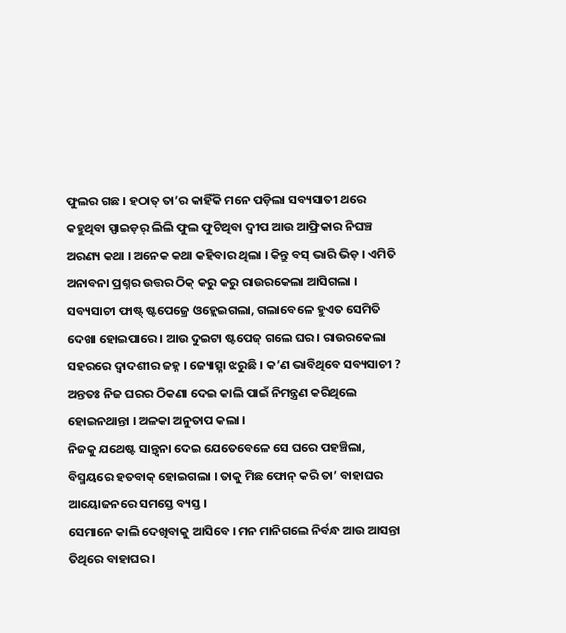ଫୁଲର ଗଛ । ହଠାତ୍ ତା’ର କାହିଁକି ମନେ ପଡ଼ିଲା ସବ୍ୟସାତୀ ଥରେ କହୁଥିବା ସ୍ପାଇଡ଼ର୍ ଲିଲି ଫୁଲ ଫୁଟିଥିବା ଦ୍ୱୀପ ଆଉ ଆଫ୍ରିକାର ନିଘଞ୍ଚ ଅରଣ୍ୟ କଥା । ଅନେକ କଥା କହିବାର ଥିଲା । କିନ୍ତୁ ବସ୍ ଭାରି ଭିଡ଼ । ଏମିତି ଅନାବନା ପ୍ରଶ୍ନର ଉତ୍ତର ଠିକ୍ କରୁ କରୁ ରାଉରକେଲା ଆସିଗଲା । ସବ୍ୟସାଚୀ ଫାଷ୍ଟ୍ ଷ୍ଟପେଜ୍ରେ ଓହ୍ଲେଇଗଲା, ଗଲାବେଳେ ହୁଏତ ସେମିତି ଦେଖା ହୋଇପାରେ । ଆଉ ଦୁଇଟା ଷ୍ଟପେଜ୍ ଗଲେ ଘର । ରାଉରକେଲା ସହରରେ ଦ୍ୱାଦଶୀର ଜହ୍ନ । ଜ୍ୟୋତ୍ସ୍ନା ଝରୁଛି । କ’ଣ ଭାବିଥିବେ ସବ୍ୟସାଚୀ ? ଅନ୍ତତଃ ନିଜ ଘରର ଠିକଣା ଦେଇ କାଲି ପାଇଁ ନିମନ୍ତ୍ରଣ କରିଥିଲେ ହୋଇନଥାନ୍ତା । ଅଳକା ଅନୁତାପ କଲା ।
ନିଜକୁ ଯଥେଷ୍ଟ ସାନ୍ତ୍ୱନା ଦେଇ ଯେତେବେଳେ ସେ ଘରେ ପହଞ୍ଚିଲା, ବିସ୍ମୟରେ ହତବାକ୍ ହୋଇଗଲା । ତାକୁ ମିଛ ଫୋନ୍ କରି ତା’ ବାହାଘର ଆୟୋଜନରେ ସମସ୍ତେ ବ୍ୟସ୍ତ ।
ସେମାନେ କାଲି ଦେଖିବାକୁ ଆସିବେ । ମନ ମାନିଗଲେ ନିର୍ବନ୍ଧ ଆଉ ଆସନ୍ତା ତିଥିରେ ବାହାଘର ।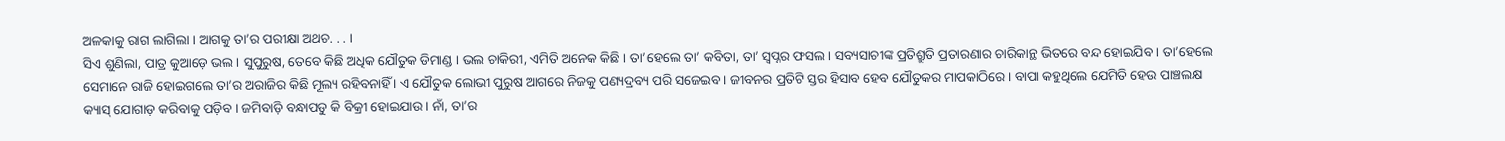ଅଳକାକୁ ରାଗ ଲାଗିଲା । ଆଗକୁ ତା’ର ପରୀକ୍ଷା ଅଥଚ. . . ।
ସିଏ ଶୁଣିଲା, ପାତ୍ର କୁଆଡ଼େ ଭଲ । ସୁପୁରୁଷ, ତେବେ କିଛି ଅଧିକ ଯୌତୁକ ଡିମାଣ୍ଡ । ଭଲ ଚାକିରୀ, ଏମିତି ଅନେକ କିଛି । ତା’ହେଲେ ତା’ କବିତା, ତା’ ସ୍ୱପ୍ନର ଫସଲ । ସବ୍ୟସାଚୀଙ୍କ ପ୍ରତିଶ୍ରୁତି ପ୍ରତାରଣାର ଚାରିକାନ୍ଥ ଭିତରେ ବନ୍ଦ ହୋଇଯିବ । ତା’ହେଲେ ସେମାନେ ରାଜି ହୋଇଗଲେ ତା’ର ଅରାଜିର କିଛି ମୂଲ୍ୟ ରହିବନାହିଁ । ଏ ଯୌତୁକ ଲୋଭୀ ପୁରୁଷ ଆଗରେ ନିଜକୁ ପଣ୍ୟଦ୍ରବ୍ୟ ପରି ସଜେଇବ । ଜୀବନର ପ୍ରତିଟି ସ୍ତର ହିସାବ ହେବ ଯୌତୁକର ମାପକାଠିରେ । ବାପା କହୁଥିଲେ ଯେମିତି ହେଉ ପାଞ୍ଚଲକ୍ଷ କ୍ୟାସ୍ ଯୋଗାଡ଼ କରିବାକୁ ପଡ଼ିବ । ଜମିବାଡ଼ି ବନ୍ଧାପଡୁ କି ବିକ୍ରୀ ହୋଇଯାଉ । ନାଁ, ତା’ର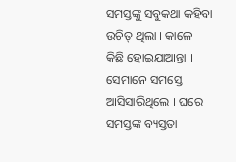ସମସ୍ତଙ୍କୁ ସବୁକଥା କହିବା ଉଚିତ୍ ଥିଲା । କାଳେ କିଛି ହୋଇଯାଆନ୍ତା ।
ସେମାନେ ସମସ୍ତେ ଆସିସାରିଥିଲେ । ଘରେ ସମସ୍ତଙ୍କ ବ୍ୟସ୍ତତା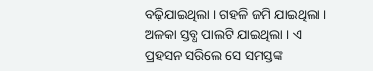ବଢ଼ିଯାଇଥିଲା । ଗହଳି ଜମି ଯାଇଥିଲା । ଅଳକା ସ୍ତବ୍ଧ ପାଲଟି ଯାଇଥିଲା । ଏ ପ୍ରହସନ ସରିଲେ ସେ ସମସ୍ତଙ୍କ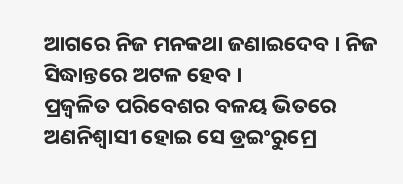ଆଗରେ ନିଜ ମନକଥା ଜଣାଇଦେବ । ନିଜ ସିଦ୍ଧାନ୍ତରେ ଅଟଳ ହେବ ।
ପ୍ରଜ୍ୱଳିତ ପରିବେଶର ବଳୟ ଭିତରେ ଅଣନିଶ୍ୱାସୀ ହୋଇ ସେ ଡ୍ରଇଂରୁମ୍ରେ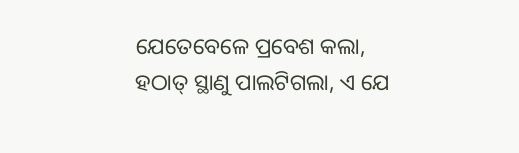ଯେତେବେଳେ ପ୍ରବେଶ କଲା, ହଠାତ୍ ସ୍ଥାଣୁ ପାଲଟିଗଲା, ଏ ଯେ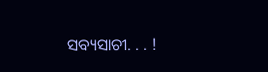ସବ୍ୟସାଚୀ. . . !